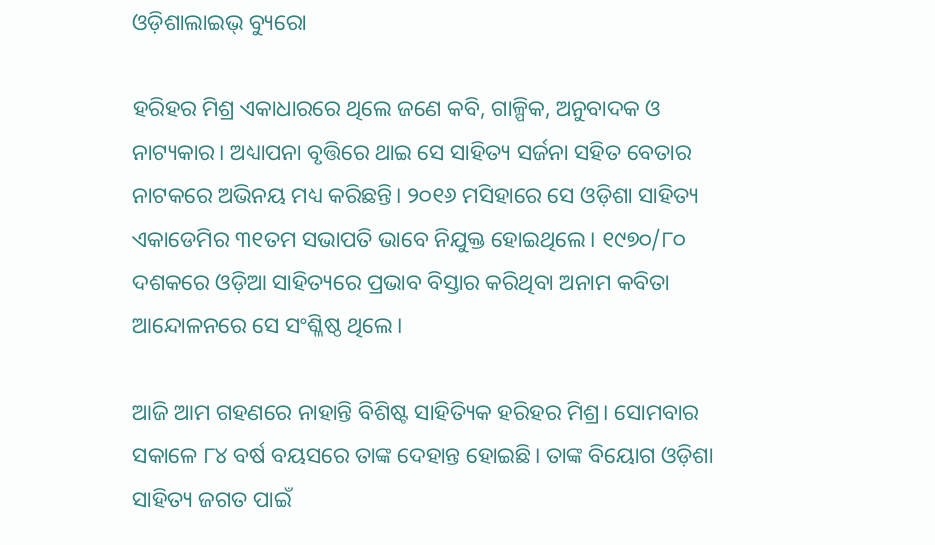ଓଡ଼ିଶାଲାଇଭ୍ ବ୍ୟୁରୋ

ହରିହର ମିଶ୍ର ଏକାଧାରରେ ଥିଲେ ଜଣେ କବି, ଗାଳ୍ପିକ, ଅନୁବାଦକ ଓ ନାଟ୍ୟକାର। ଅଧ୍ୟାପନା ବୃତ୍ତିରେ ଥାଇ ସେ ସାହିତ୍ୟ ସର୍ଜନା ସହିତ ବେତାର ନାଟକରେ ଅଭିନୟ ମଧ୍ୟ କରିଛନ୍ତି। ୨୦୧୬ ମସିହାରେ ସେ ଓଡ଼ିଶା ସାହିତ୍ୟ ଏକାଡେମିର ୩୧ତମ ସଭାପତି ଭାବେ ନିଯୁକ୍ତ ହୋଇଥିଲେ। ୧୯୭୦/୮୦ ଦଶକରେ ଓଡ଼ିଆ ସାହିତ୍ୟରେ ପ୍ରଭାବ ବିସ୍ତାର କରିଥିବା ଅନାମ କବିତା ଆନ୍ଦୋଳନରେ ସେ ସଂଶ୍ଳିଷ୍ଠ ଥିଲେ।

ଆଜି ଆମ ଗହଣରେ ନାହାନ୍ତି ବିଶିଷ୍ଟ ସାହିତ୍ୟିକ ହରିହର ମିଶ୍ର। ସୋମବାର ସକାଳେ ୮୪ ବର୍ଷ ବୟସରେ ତାଙ୍କ ଦେହାନ୍ତ ହୋଇଛି। ତାଙ୍କ ବିୟୋଗ ଓଡ଼ିଶା ସାହିତ୍ୟ ଜଗତ ପାଇଁ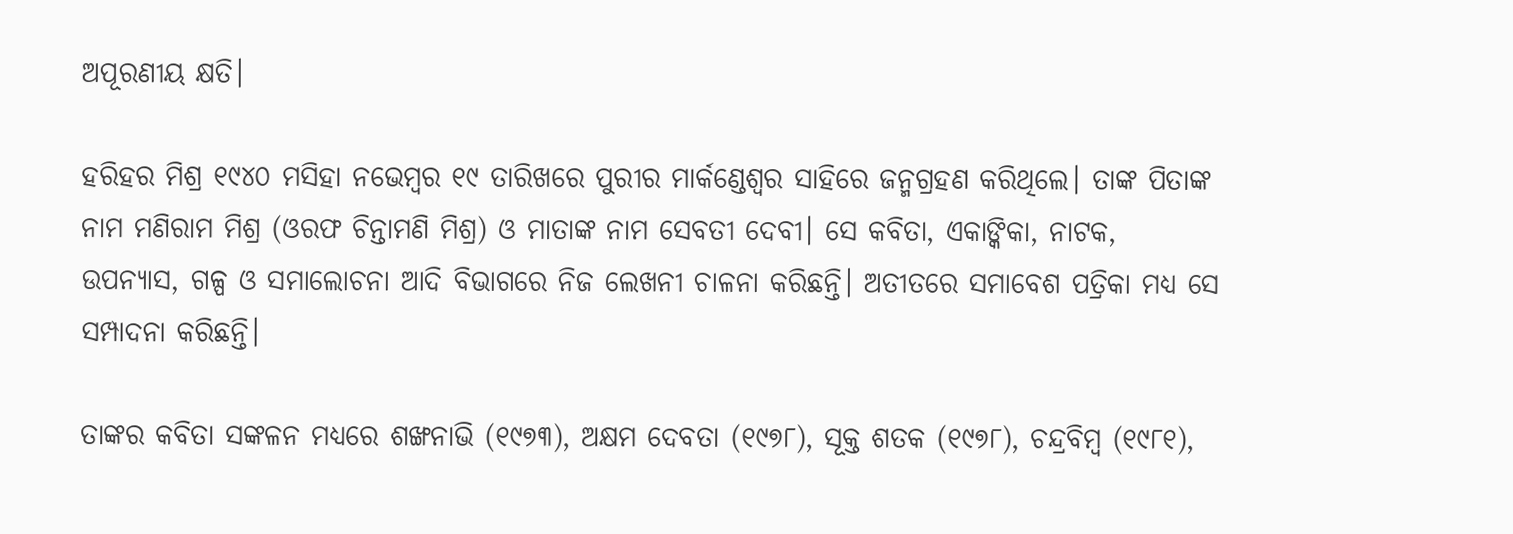ଅପୂରଣୀୟ କ୍ଷତି।

ହରିହର ମିଶ୍ର ୧୯୪୦ ମସିହା ନଭେମ୍ବର ୧୯ ତାରିଖରେ ପୁରୀର ମାର୍କଣ୍ଡେଶ୍ୱର ସାହିରେ ଜନ୍ମଗ୍ରହଣ କରିଥିଲେ। ତାଙ୍କ ପିତାଙ୍କ ନାମ ମଣିରାମ ମିଶ୍ର (ଓରଫ ଚିନ୍ତାମଣି ମିଶ୍ର) ଓ ମାତାଙ୍କ ନାମ ସେବତୀ ଦେବୀ। ସେ କବିତା, ଏକାଙ୍କିକା, ନାଟକ, ଉପନ୍ୟାସ, ଗଳ୍ପ ଓ ସମାଲୋଚନା ଆଦି ବିଭାଗରେ ନିଜ ଲେଖନୀ ଚାଳନା କରିଛନ୍ତି। ଅତୀତରେ ସମାବେଶ ପତ୍ରିକା ମଧ୍ୟ ସେ ସମ୍ପାଦନା କରିଛନ୍ତି।

ତାଙ୍କର କବିତା ସଙ୍କଳନ ମଧ୍ୟରେ ଶଙ୍ଖନାଭି (୧୯୭୩), ଅକ୍ଷମ ଦେବତା (୧୯୭୮), ସୂକ୍ତ ଶତକ (୧୯୭୮), ଚନ୍ଦ୍ରବିମ୍ବ (୧୯୮୧),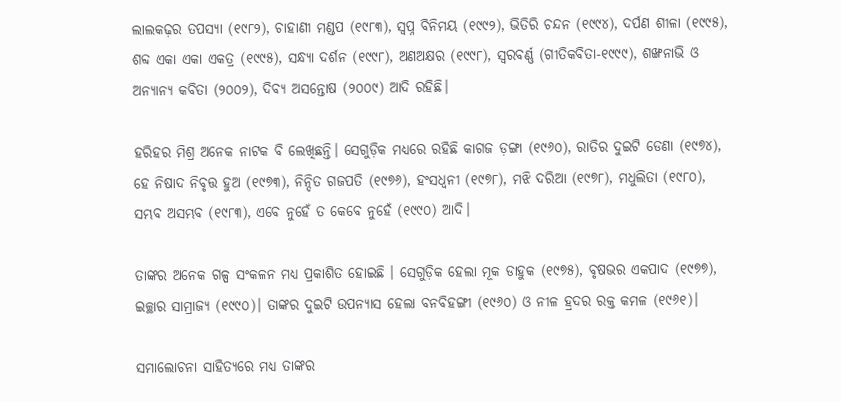ଲାଲକଢ଼ର ତପସ୍ୟା (୧୯୮୨), ଚାହାଣୀ ମଣ୍ଡପ (୧୯୮୩), ସ୍ୱପ୍ନ ବିନିମୟ (୧୯୯୨), ଭିତିରି ଚନ୍ଦନ (୧୯୯୪), ଦର୍ପଣ ଶୀଳା (୧୯୯୫), ଶବ୍ଦ ଏକା ଏକା ଏକତ୍ର (୧୯୯୫), ସନ୍ଧ୍ୟା ଦର୍ଶନ (୧୯୯୮), ଅଣଅକ୍ଷର (୧୯୯୮), ସ୍ୱରବର୍ଣ୍ଣ (ଗୀତିକବିତା-୧୯୯୯), ଶଙ୍ଖନାଭି ଓ ଅନ୍ୟାନ୍ୟ କବିତା (୨୦୦୨), ଦିବ୍ୟ ଅସନ୍ତୋଷ (୨୦୦୯) ଆଦି ରହିଛି।

ହରିହର ମିଶ୍ର ଅନେକ ନାଟକ ବି ଲେଖିଛନ୍ତି। ସେଗୁଡ଼ିକ ମଧ୍ୟରେ ରହିଛି କାଗଜ ଡ଼ଙ୍ଗା (୧୯୬୦), ରାତିର ଦୁଇଟି ଡେଣା (୧୯୭୪), ହେ ନିଷାଦ ନିବୃତ୍ତ ହୁଅ (୧୯୭୩), ନିନ୍ଦିତ ଗଜପତି (୧୯୭୬), ହଂସଧ୍ୱନୀ (୧୯୭୮), ମଝି ଦରିଆ (୧୯୭୮), ମଧୁଲିତା (୧୯୮୦), ସମ୍ଭବ ଅସମ୍ଭବ (୧୯୮୩), ଏବେ ନୁହେଁ ତ କେବେ ନୁହେଁ (୧୯୯୦) ଆଦି।

ତାଙ୍କର ଅନେକ ଗଳ୍ପ ସଂକଳନ ମଧ୍ୟ ପ୍ରକାଶିତ ହୋଇଛି । ସେଗୁଡ଼ିକ ହେଲା ମୂକ ଡାହୁକ (୧୯୭୫), ବୃଷଭର ଏକପାଦ (୧୯୭୭), ଇଚ୍ଛାର ସାମ୍ରାଜ୍ୟ (୧୯୯୦)। ତାଙ୍କର ଦୁଇଟି ଉପନ୍ୟାସ ହେଲା ବନବିହଙ୍ଗୀ (୧୯୬୦) ଓ ନୀଳ ହ୍ରଦର ରକ୍ତ କମଳ (୧୯୬୧)।

ସମାଲୋଚନା ସାହିତ୍ୟରେ ମଧ୍ୟ ତାଙ୍କର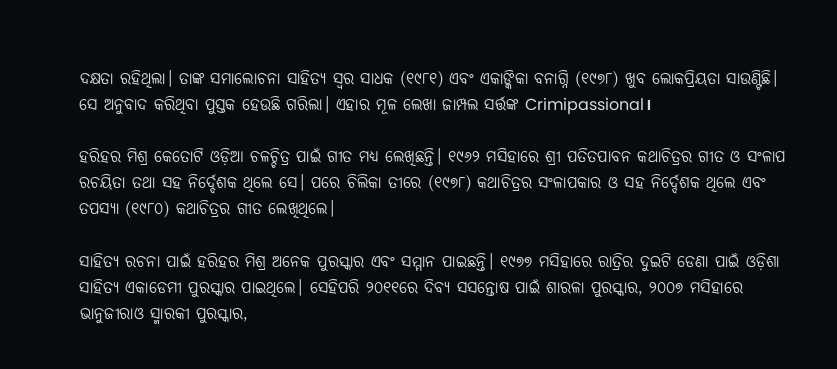ଦକ୍ଷତା ରହିଥିଲା। ତାଙ୍କ ସମାଲୋଚନା ସାହିତ୍ୟ ସ୍ୱର ସାଧକ (୧୯୮୧) ଏବଂ ଏକାଙ୍କିକା ବନାଗ୍ନି (୧୯୭୮) ଖୁବ ଲୋକପ୍ରିୟତା ସାଉଣ୍ଟିଛି। ସେ ଅନୁବାଦ କରିଥିବା ପୁସ୍ତକ ହେଉଛି ଗରିଲା। ଏହାର ମୂଳ ଲେଖା ଜାମ୍ପଲ ସର୍ତ୍ତଙ୍କ Crimipassional।

ହରିହର ମିଶ୍ର କେତୋଟି ଓଡ଼ିଆ ଚଳଚ୍ଚିତ୍ର ପାଇଁ ଗୀତ ମଧ୍ୟ ଲେଖିଛନ୍ତି। ୧୯୬୨ ମସିହାରେ ଶ୍ରୀ ପତିତପାବନ କଥାଚିତ୍ରର ଗୀତ ଓ ସଂଳାପ ରଚୟିତା ତଥା ସହ ନିର୍ଦ୍ଦେଶକ ଥିଲେ ସେ। ପରେ ଚିଲିକା ତୀରେ (୧୯୭୮) କଥାଚିତ୍ରର ସଂଳାପକାର ଓ ସହ ନିର୍ଦ୍ଦେଶକ ଥିଲେ ଏବଂ ତପସ୍ୟା (୧୯୮୦) କଥାଚିତ୍ରର ଗୀତ ଲେଖିଥିଲେ।

ସାହିତ୍ୟ ରଚନା ପାଇଁ ହରିହର ମିଶ୍ର ଅନେକ ପୁରସ୍କାର ଏବଂ ସମ୍ମାନ ପାଇଛନ୍ତି। ୧୯୭୭ ମସିହାରେ ରାତ୍ରିର ଦୁଇଟି ଡେଣା ପାଇଁ ଓଡ଼ିଶା ସାହିତ୍ୟ ଏକାଡେମୀ ପୁରସ୍କାର ପାଇଥିଲେ। ସେହିପରି ୨୦୧୧ରେ ଦିବ୍ୟ ସସନ୍ତୋଷ ପାଇଁ ଶାରଳା ପୁରସ୍କାର, ୨୦୦୭ ମସିହାରେ ଭାନୁଜୀରାଓ ସ୍ମାରକୀ ପୁରସ୍କାର,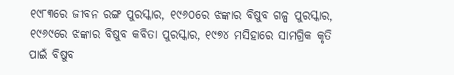୧୯୮୩ରେ ଜୀବନ ରଙ୍ଗ ପୁରସ୍କାର, ୧୯୬୦ରେ ଝଙ୍କାର ବିଷୁବ ଗଳ୍ପ ପୁରସ୍କାର, ୧୯୬୯ରେ ଝଙ୍କାର ବିଷୁବ କବିତା ପୁରସ୍କାର, ୧୯୭୪ ମସିହାରେ ସାମଗ୍ରିକ କୃତି ପାଇଁ ବିଷୁବ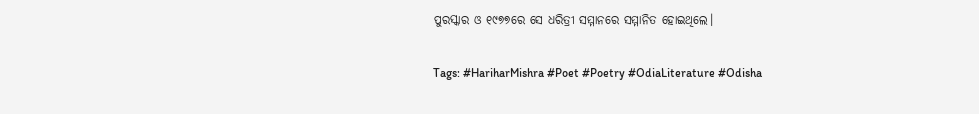ପୁରସ୍କାର ଓ ୧୯୭୭ରେ ସେ ଧରିତ୍ରୀ ସମ୍ମାନରେ ସମ୍ମାନିତ ହୋଇଥିଲେ।

Tags: #HariharMishra #Poet #Poetry #OdiaLiterature #Odisha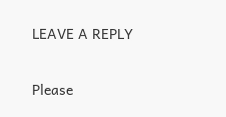LEAVE A REPLY

Please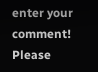enter your comment!
Please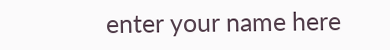enter your name here